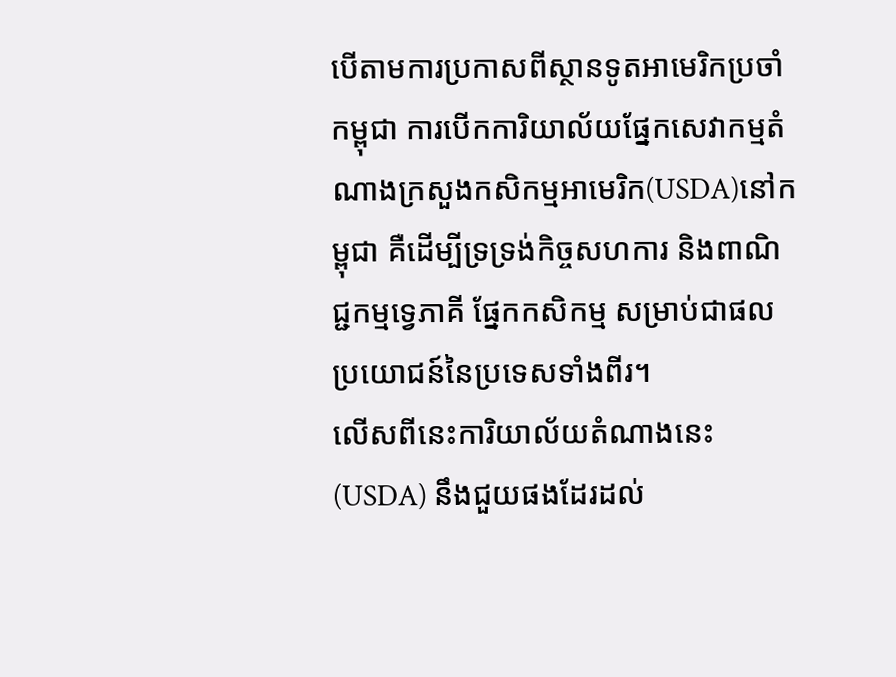បើតាមការប្រកាសពីស្ថានទូតអាមេរិកប្រចាំកម្ពុជា ការបើកការិយាល័យផ្នែកសេវាកម្មតំណាងក្រសួងកសិកម្មអាមេរិក(USDA)នៅកម្ពុជា គឺដើម្បីទ្រទ្រង់កិច្ចសហការ និងពាណិជ្ជកម្មទ្វេភាគី ផ្នែកកសិកម្ម សម្រាប់ជាផលប្រយោជន៍នៃប្រទេសទាំងពីរ។
លើសពីនេះការិយាល័យតំណាងនេះ(USDA) នឹងជួយផងដែរដល់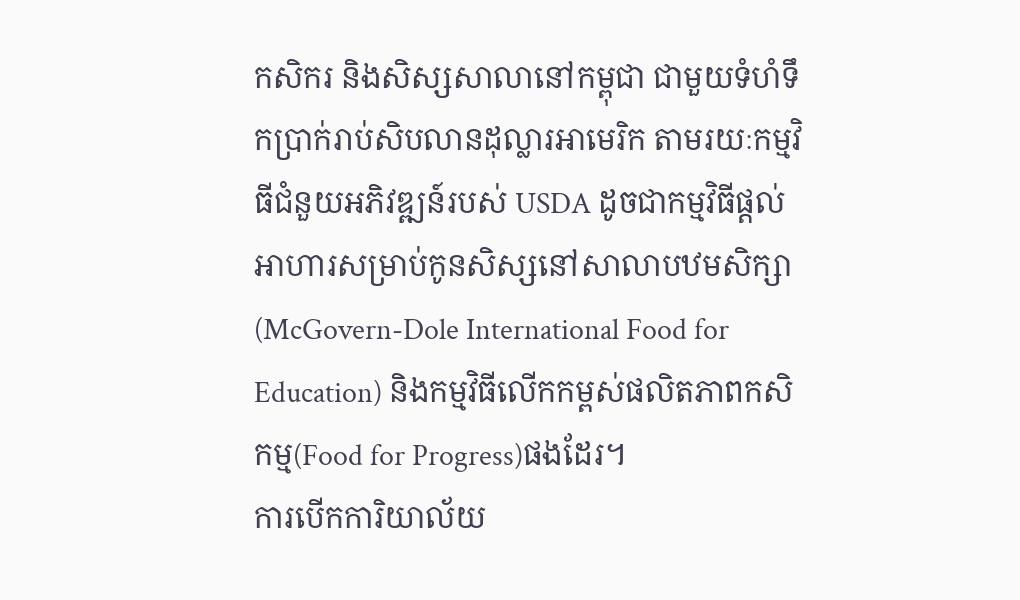កសិករ និងសិស្សសាលានៅកម្ពុជា ជាមួយទំហំទឹកប្រាក់រាប់សិបលានដុល្លារអាមេរិក តាមរយៈកម្មវិធីជំនួយអភិវឌ្ឍន៍របស់ USDA ដូចជាកម្មវិធីផ្តល់អាហារសម្រាប់កូនសិស្សនៅសាលាបឋមសិក្សា(McGovern-Dole International Food for Education) និងកម្មវិធីលើកកម្ពស់ផលិតភាពកសិកម្ម(Food for Progress)ផងដែរ។
ការបើកការិយាល័យ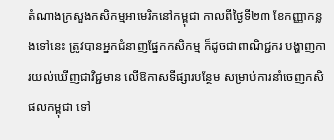តំណាងក្រសួងកសិកម្មអាមេរិកនៅកម្ពុជា កាលពីថ្ងៃទី២៣ ខែកញ្ញាកន្លងទៅនេះ ត្រូវបានអ្នកជំនាញផ្នែកកសិកម្ម ក៏ដូចជាពាណិជ្ជករ បង្ហាញការយល់ឃើញជាវិជ្ជមាន លើឱកាសទីផ្សារបន្ថែម សម្រាប់ការនាំចេញកសិផលកម្ពុជា ទៅ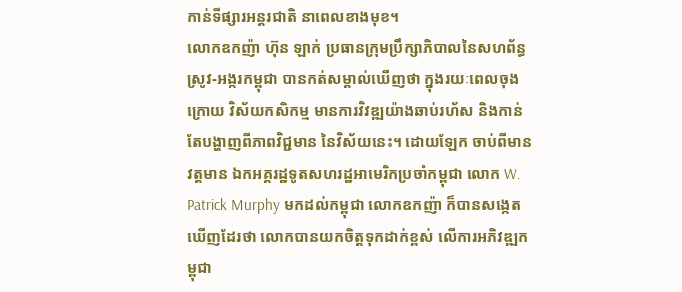កាន់ទីផ្សារអន្តរជាតិ នាពេលខាងមុខ។
លោកឧកញ៉ា ហ៊ុន ឡាក់ ប្រធានក្រុមប្រឹក្សាភិបាលនៃសហព័ន្ធស្រូវ-អង្ករកម្ពុជា បានកត់សម្គាល់ឃើញថា ក្នុងរយៈពេលចុងក្រោយ វិស័យកសិកម្ម មានការវិវឌ្ឍយ៉ាងឆាប់រហ័ស និងកាន់តែបង្ហាញពីភាពវិជ្ជមាន នៃវិស័យនេះ។ ដោយឡែក ចាប់ពីមានវត្តមាន ឯកអគ្គរដ្ឋទូតសហរដ្ឋអាមេរិកប្រចាំកម្ពុជា លោក W. Patrick Murphy មកដល់កម្ពុជា លោកឧកញ៉ា ក៏បានសង្កេតឃើញដែរថា លោកបានយកចិត្តទុកដាក់ខ្ពស់ លើការអភិវឌ្ឍកម្ពុជា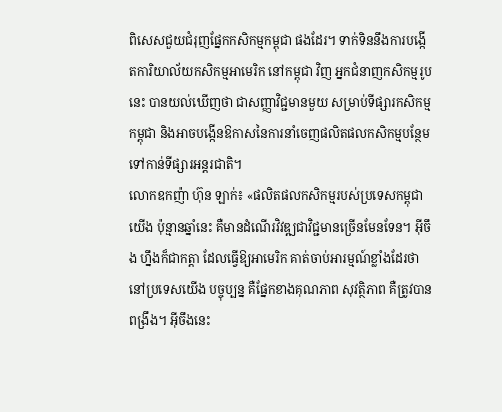ពិសេសជួយជំរុញផ្នែកកសិកម្មកម្ពុជា ផងដែរ។ ទាក់ទិននឹងការបង្កើតការិយាល័យកសិកម្មអាមេរិក នៅកម្ពុជា វិញ អ្នកជំនាញកសិកម្មរូបនេះ បានយល់ឃើញថា ជាសញ្ញាវិជ្ជមានមួយ សម្រាប់ទីផ្សារកសិកម្មកម្ពុជា និងអាចបង្កើនឱកាសនៃការនាំចេញផលិតផលកសិកម្មបន្ថែម ទៅកាន់ទីផ្សារអន្តរជាតិ។
លោកឧកញ៉ា ហ៊ុន ឡាក់៖ «ផលិតផលកសិកម្មរបស់ប្រទេសកម្ពុជាយើង ប៉ុន្មានឆ្នាំនេះ គឺមានដំណើរវិវឌ្ឍជាវិជ្ជមានច្រើនមែនទែន។ អ៊ីចឹង ហ្នឹងក៏ជាកត្តា ដែលធ្វើឱ្យអាមេរិក គាត់ចាប់អារម្មណ៍ខ្លាំងដែរថា នៅប្រទេសយើង បច្ចុប្បន្ន គឺផ្នែកខាងគុណភាព សុវត្ថិភាព គឺត្រូវបានពង្រឹង។ អ៊ីចឹងនេះ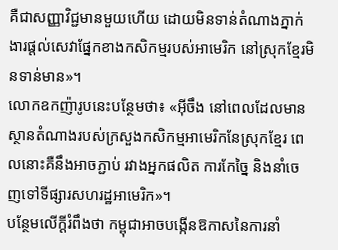គឺជាសញ្ញាវិជ្ជមានមួយហើយ ដោយមិនទាន់តំណាងភ្នាក់ងារផ្ដល់សេវាផ្នែកខាងកសិកម្មរបស់អាមេរិក នៅស្រុកខ្មែរមិនទាន់មាន»។
លោកឧកញ៉ារូបនេះបន្ថែមថា៖ «អ៊ីចឹង នៅពេលដែលមានស្ថានតំណាងរបស់ក្រសួងកសិកម្មអាមេរិកនែស្រុកខ្មែរ ពេលនោះគឺនឹងអាចភ្ជាប់ រវាងអ្នកផលិត ការកែច្នៃ និងនាំចេញទៅទីផ្សារសហរដ្ឋអាមេរិក»។
បន្ថែមលើក្ដីរំពឹងថា កម្ពុជាអាចបង្កើនឱកាសនៃការនាំ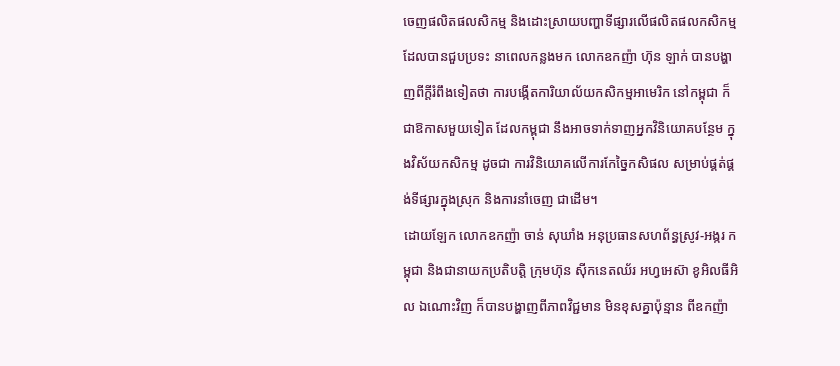ចេញផលិតផលសិកម្ម និងដោះស្រាយបញ្ហាទីផ្សារលើផលិតផលកសិកម្ម ដែលបានជួបប្រទះ នាពេលកន្លងមក លោកឧកញ៉ា ហ៊ុន ឡាក់ បានបង្ហាញពីក្ដីរំពឹងទៀតថា ការបង្កើតការិយាល័យកសិកម្មអាមេរិក នៅកម្ពុជា ក៏ជាឱកាសមួយទៀត ដែលកម្ពុជា នឹងអាចទាក់ទាញអ្នកវិនិយោគបន្ថែម ក្នុងវិស័យកសិកម្ម ដូចជា ការវិនិយោគលើការកែច្នៃកសិផល សម្រាប់ផ្គត់ផ្គង់ទីផ្សារក្នុងស្រុក និងការនាំចេញ ជាដើម។
ដោយឡែក លោកឧកញ៉ា ចាន់ សុឃាំង អនុប្រធានសហព័ន្ធស្រូវ-អង្ករ កម្ពុជា និងជានាយកប្រតិបត្តិ ក្រុមហ៊ុន ស៊ីកនេតឈ័រ អហ្វអេស៊ា ខូអិលធីអិល ឯណោះវិញ ក៏បានបង្ហាញពីភាពវិជ្ជមាន មិនខុសគ្នាប៉ុន្មាន ពីឧកញ៉ា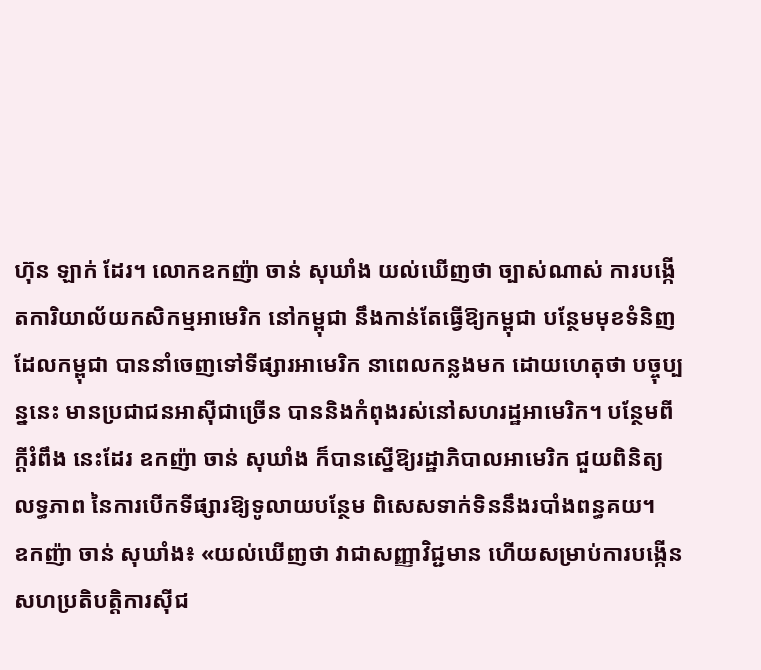ហ៊ុន ឡាក់ ដែរ។ លោកឧកញ៉ា ចាន់ សុឃាំង យល់ឃើញថា ច្បាស់ណាស់ ការបង្កើតការិយាល័យកសិកម្មអាមេរិក នៅកម្ពុជា នឹងកាន់តែធ្វើឱ្យកម្ពុជា បន្ថែមមុខទំនិញដែលកម្ពុជា បាននាំចេញទៅទីផ្សារអាមេរិក នាពេលកន្លងមក ដោយហេតុថា បច្ចុប្បន្ននេះ មានប្រជាជនអាស៊ីជាច្រើន បាននិងកំពុងរស់នៅសហរដ្ឋអាមេរិក។ បន្ថែមពីក្ដីរំពឹង នេះដែរ ឧកញ៉ា ចាន់ សុឃាំង ក៏បានស្នើឱ្យរដ្ឋាភិបាលអាមេរិក ជួយពិនិត្យលទ្ធភាព នៃការបើកទីផ្សារឱ្យទូលាយបន្ថែម ពិសេសទាក់ទិននឹងរបាំងពន្ធគយ។
ឧកញ៉ា ចាន់ សុឃាំង៖ «យល់ឃើញថា វាជាសញ្ញាវិជ្ជមាន ហើយសម្រាប់ការបង្កើនសហប្រតិបត្តិការស៊ីជ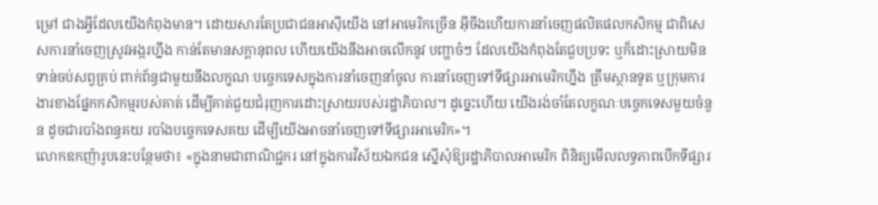ម្រៅ ជាងអ្វីដែលយើងកំពុងមាន។ ដោយសារតែប្រជាជនអាស៊ីយើង នៅអាមេរិកច្រើន អ៊ីចឹងហើយការនាំចេញផលិតផលកសិកម្ម ជាពិសេសការនាំចេញស្រូវអង្ករហ្នឹង កាន់តែមានសក្តានុពល ហើយយើងនឹងអាចលើកនូវ បញ្ហាចំៗ ដែលយើងកំពុងតែជួបប្រទះ ឬក៏ដោះស្រាយមិនទាន់ចប់សព្វគ្រប់ ពាក់ព័ន្ធជាមួយនឹងលក្ខណៈបច្ចេកទេសក្នុងការនាំចេញនាំចូល ការនាំចេញទៅទីផ្សារអាមេរិកហ្នឹង ត្រឹមស្ថានទូត ឬក្រុមការងារខាងផ្នែកកសិកម្មរបស់គាត់ ដើម្បីគាត់ជួយជំរុញការដោះស្រាយរបស់រដ្ឋាភិបាល។ ដូច្នេះហើយ យើងរង់ចាំតែលក្ខណៈបច្ចេកទេសមួយចំនួន ដូចជារបាំងពន្ធគយ របាំងបច្ចេកទេសគយ ដើម្បីយើងអាចនាំចេញទៅទីផ្សារអាមេរិក»។
លោកឧកញ៉ារូបនេះបន្ថែមថា៖ «ក្នុងនាមជាពាណិជ្ជករ នៅក្នុងការវិស័យឯកជន ស្នើសុំឱ្យរដ្ឋាភិបាលអាមេរិក ពិនិត្យមើលលទ្ធភាពបើកទីផ្សារ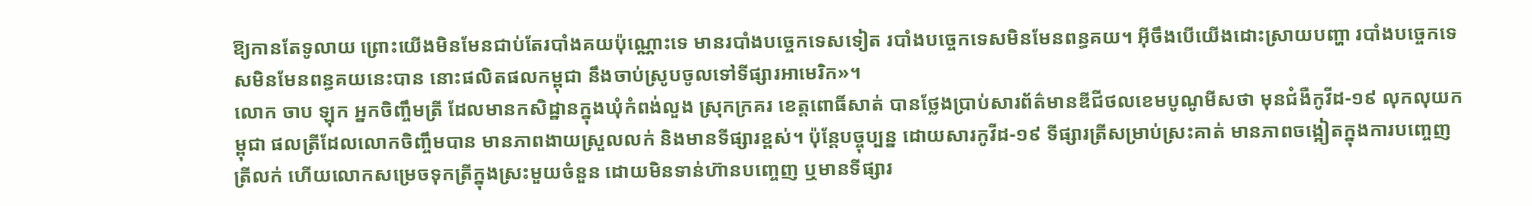ឱ្យកានតែទូលាយ ព្រោះយើងមិនមែនជាប់តែរបាំងគយប៉ុណ្ណោះទេ មានរបាំងបច្ចេកទេសទៀត របាំងបច្ចេកទេសមិនមែនពន្ធគយ។ អ៊ីចឹងបើយើងដោះស្រាយបញ្ហា របាំងបច្ចេកទេសមិនមែនពន្ធគយនេះបាន នោះផលិតផលកម្ពុជា នឹងចាប់ស្រូបចូលទៅទីផ្សារអាមេរិក»។
លោក ចាប ឡុក អ្នកចិញ្ចឹមត្រី ដែលមានកសិដ្ឋានក្នុងឃុំកំពង់លួង ស្រុកក្រគរ ខេត្តពោធិ៍សាត់ បានថ្លែងប្រាប់សារព័ត៌មានឌីជីថលខេមបូណូមីសថា មុនជំងឺកូវីដ-១៩ លុកលុយកម្ពុជា ផលត្រីដែលលោកចិញ្ចឹមបាន មានភាពងាយស្រួលលក់ និងមានទីផ្សារខ្ពស់។ ប៉ុន្ដែបច្ចុប្បន្ន ដោយសារកូវីដ-១៩ ទីផ្សារត្រីសម្រាប់ស្រះគាត់ មានភាពចង្អៀតក្នុងការបញ្ចេញត្រីលក់ ហើយលោកសម្រេចទុកត្រីក្នុងស្រះមួយចំនួន ដោយមិនទាន់ហ៊ានបញ្ចេញ ឬមានទីផ្សារ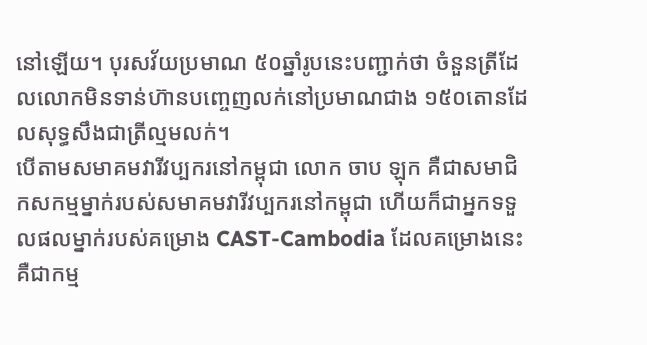នៅឡើយ។ បុរសវ័យប្រមាណ ៥០ឆ្នាំរូបនេះបញ្ជាក់ថា ចំនួនត្រីដែលលោកមិនទាន់ហ៊ានបញ្ចេញលក់នៅប្រមាណជាង ១៥០តោនដែលសុទ្ធសឹងជាត្រីល្មមលក់។
បើតាមសមាគមវារីវប្បករនៅកម្ពុជា លោក ចាប ឡុក គឺជាសមាជិកសកម្មម្នាក់របស់សមាគមវារីវប្បករនៅកម្ពុជា ហើយក៏ជាអ្នកទទួលផលម្នាក់របស់គម្រោង CAST-Cambodia ដែលគម្រោងនេះ គឺជាកម្ម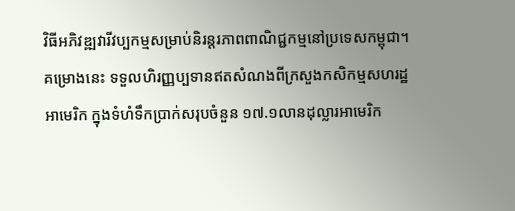វិធីអភិវឌ្ឍវារីវប្បកម្មសម្រាប់និរន្តរភាពពាណិជ្ជកម្មនៅប្រទេសកម្ពុជា។ គម្រោងនេះ ទទួលហិរញ្ញប្បទានឥតសំណងពីក្រសួងកសិកម្មសហរដ្ឋអាមេរិក ក្នុងទំហំទឹកប្រាក់សរុបចំនួន ១៧.១លានដុល្លារអាមេរិក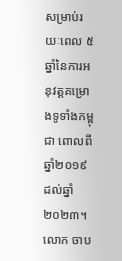សម្រាប់រយៈពេល ៥ឆ្នាំនៃការអនុវត្តគម្រោងទូទាំងកម្ពុជា ពោលពីឆ្នាំ២០១៩ ដល់ឆ្នាំ២០២៣។
លោក ចាប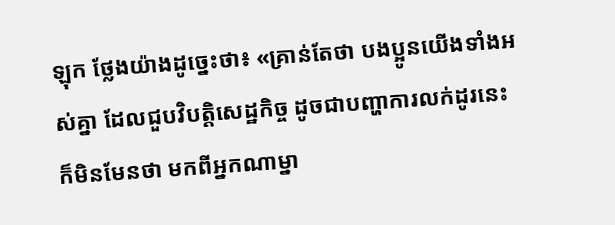ឡុក ថ្លែងយ៉ាងដូច្នេះថា៖ «គ្រាន់តែថា បងប្អូនយើងទាំងអស់គ្នា ដែលជួបវិបត្តិសេដ្ឋកិច្ច ដូចជាបញ្ហាការលក់ដូរនេះ ក៏មិនមែនថា មកពីអ្នកណាម្នា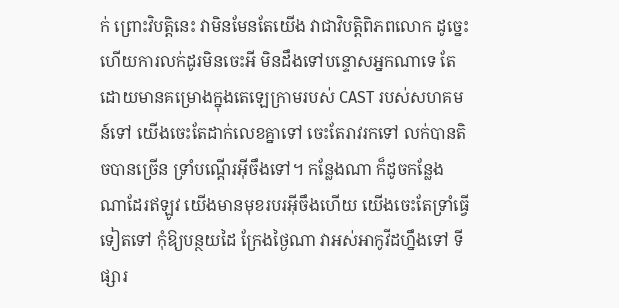ក់ ព្រោះវិបត្តិនេះ វាមិនមែនតែយើង វាជាវិបត្តិពិភពលោក ដូច្នេះហើយការលក់ដូរមិនចេះអី មិនដឹងទៅបន្ទោសអ្នកណាទេ តែដោយមានគម្រោងក្នុងតេឡេក្រាមរបស់ CAST របស់សហគមន៍ទៅ យើងចេះតែដាក់លេខគ្នាទៅ ចេះតែរាវរកទៅ លក់បានតិចបានច្រើន ទ្រាំបណ្ដើរអ៊ីចឹងទៅ។ កន្លែងណា ក៏ដូចកន្លែងណាដែរឥឡូវ យើងមានមុខរបរអ៊ីចឹងហើយ យើងចេះតែទ្រាំធ្វើទៀតទៅ កុំឱ្យបន្ថយដៃ ក្រែងថ្ងៃណា វាអស់អាកូវីដហ្នឹងទៅ ទីផ្សារ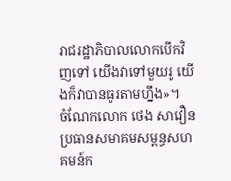រាជរដ្ឋាភិបាលលោកបើកវិញទៅ យើងវាទៅមួយរូ យើងក៏វាបានធូរតាមហ្នឹង»។
ចំណែកលោក ថេង សាវឿន ប្រធានសមាគមសម្ពន្ធសហគមន៍ក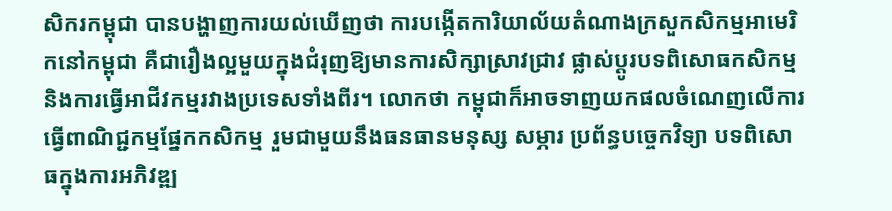សិករកម្ពុជា បានបង្ហាញការយល់ឃើញថា ការបង្កើតការិយាល័យតំណាងក្រសួកសិកម្មអាមេរិកនៅកម្ពុជា គឺជារឿងល្អមួយក្នុងជំរុញឱ្យមានការសិក្សាស្រាវជ្រាវ ផ្លាស់ប្ដូរបទពិសោធកសិកម្ម និងការធ្វើអាជីវកម្មរវាងប្រទេសទាំងពីរ។ លោកថា កម្ពុជាក៏អាចទាញយកផលចំណេញលើការធ្វើពាណិជ្ជកម្មផ្នែកកសិកម្ម រួមជាមួយនឹងធនធានមនុស្ស សម្ភារ ប្រព័ន្ធបច្ចេកវិទ្យា បទពិសោធក្នុងការអភិវឌ្ឍ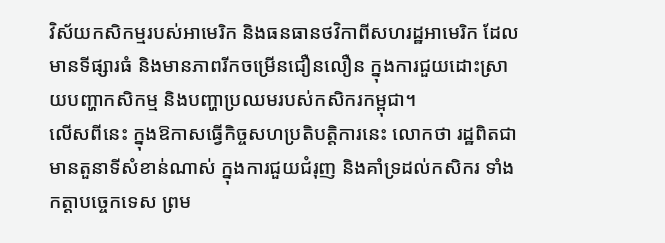វិស័យកសិកម្មរបស់អាមេរិក និងធនធានថវិកាពីសហរដ្ឋអាមេរិក ដែលមានទីផ្សារធំ និងមានភាពរីកចម្រើនជឿនលឿន ក្នុងការជួយដោះស្រាយបញ្ហាកសិកម្ម និងបញ្ហាប្រឈមរបស់កសិករកម្ពុជា។
លើសពីនេះ ក្នុងឱកាសធ្វើកិច្ចសហប្រតិបត្តិការនេះ លោកថា រដ្ឋពិតជាមានតួនាទីសំខាន់ណាស់ ក្នុងការជួយជំរុញ និងគាំទ្រដល់កសិករ ទាំងកត្តាបច្ចេកទេស ព្រម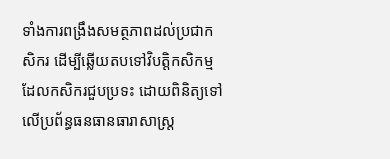ទាំងការពង្រឹងសមត្ថភាពដល់ប្រជាកសិករ ដើម្បីឆ្លើយតបទៅវិបត្តិកសិកម្ម ដែលកសិករជួបប្រទះ ដោយពិនិត្យទៅលើប្រព័ន្ធធនធានធារាសាស្ត្រ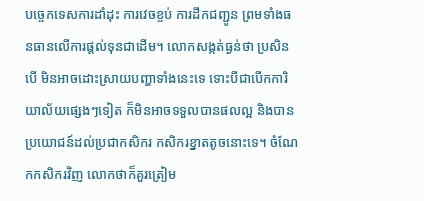បច្ចេកទេសការដាំដុះ ការវេចខ្ចប់ ការដឹកជញ្ជូន ព្រមទាំងធនធានលើការផ្ដល់ទុនជាដើម។ លោកសង្កត់ធ្ងន់ថា ប្រសិនបើ មិនអាចដោះស្រាយបញ្ហាទាំងនេះទេ ទោះបីជាបើកការិយាល័យផ្សេងៗទៀត ក៏មិនអាចទទួលបានផលល្អ និងបានប្រយោជន៍ដល់ប្រជាកសិករ កសិករខ្នាតតូចនោះទេ។ ចំណែកកសិករវិញ លោកថាក៏គួរត្រៀម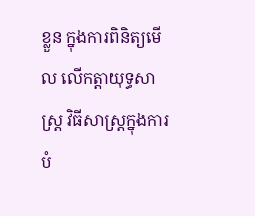ខ្លួន ក្នុងការពិនិត្យមើល លើកត្តាយុទ្ធសាស្ត្រ វិធីសាស្ត្រក្នុងការបំ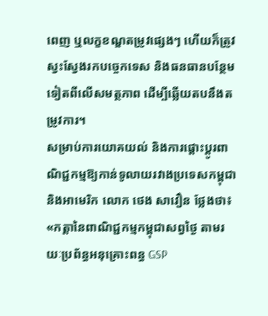ពេញ ឬលក្ខខណ្ឌតម្រូវផ្សេងៗ ហើយក៏ត្រូវស្វះស្វែងរកបច្ចេកទេស និងធនធានបន្ថែមទៀតពីលើសមត្ថភាព ដើម្បីឆ្លើយតបនឹងតម្រូវការ។
សម្រាប់ការយោគយល់ និងការផ្ដោះប្ដូរពាណិជ្ជកម្មឱ្យកាន់ទូលាយរវាងប្រទេសកម្ពុជា និងអាមេរិក លោក ថេង សាវឿន ថ្លែងថា៖ «កត្តានៃពាណិជ្ជកម្មកម្ពុជាសព្វថ្ងៃ តាមរយៈប្រព័ន្ធអនុគ្រោះពន្ធ GSP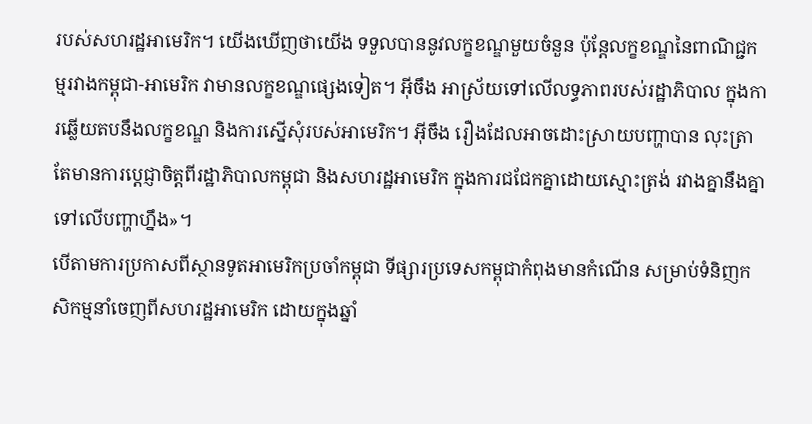របស់សហរដ្ឋអាមេរិក។ យើងឃើញថាយើង ទទួលបាននូវលក្ខខណ្ឌមួយចំនួន ប៉ុន្ដែលក្ខខណ្ឌនៃពាណិជ្ជកម្មរវាងកម្ពុជា-អាមេរិក វាមានលក្ខខណ្ឌផ្សេងទៀត។ អ៊ីចឹង អាស្រ័យទៅលើលទ្ធភាពរបស់រដ្ឋាភិបាល ក្នុងការឆ្លើយតបនឹងលក្ខខណ្ឌ និងការស្នើសុំរបស់អាមេរិក។ អ៊ីចឹង រឿងដែលអាចដោះស្រាយបញ្ហាបាន លុះត្រាតែមានការប្ដេជ្ញាចិត្តពីរដ្ឋាភិបាលកម្ពុជា និងសហរដ្ឋអាមេរិក ក្នុងការជជែកគ្នាដោយស្មោះត្រង់ រវាងគ្នានឹងគ្នា ទៅលើបញ្ហាហ្នឹង»។
បើតាមការប្រកាសពីស្ថានទូតអាមេរិកប្រចាំកម្ពុជា ទីផ្សារប្រទេសកម្ពុជាកំពុងមានកំណើន សម្រាប់ទំនិញកសិកម្មនាំចេញពីសហរដ្ឋអាមេរិក ដោយក្នុងឆ្នាំ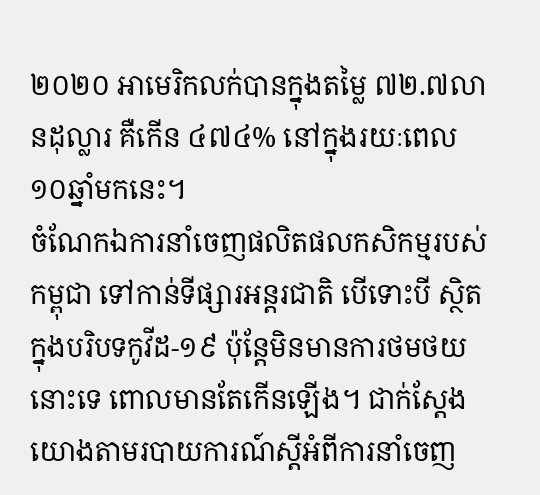២០២០ អាមេរិកលក់បានក្នុងតម្លៃ ៧២.៧លានដុល្លារ គឺកើន ៤៧៤% នៅក្នុងរយៈពេល ១០ឆ្នាំមកនេះ។
ចំណែកឯការនាំចេញផលិតផលកសិកម្មរបស់កម្ពុជា ទៅកាន់ទីផ្សារអន្តរជាតិ បើទោះបី ស្ថិតក្នុងបរិបទកូវីដ-១៩ ប៉ុន្ដែមិនមានការថមថយនោះទេ ពោលមានតែកើនឡើង។ ជាក់ស្ដែង យោងតាមរបាយការណ៍ស្ដីអំពីការនាំចេញ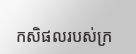កសិផលរបស់ក្រ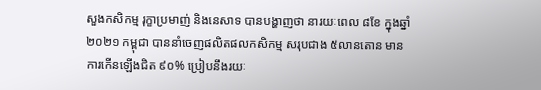សួងកសិកម្ម រុក្ខាប្រមាញ់ និងនេសាទ បានបង្ហាញថា នារយៈពេល ៨ខែ ក្នុងឆ្នាំ២០២១ កម្ពុជា បាននាំចេញផលិតផលកសិកម្ម សរុបជាង ៥លានតោន មានការកើនឡើងជិត ៩០% ប្រៀបនឹងរយៈ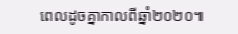ពេលដូចគ្នាកាលពីឆ្នាំ២០២០៕